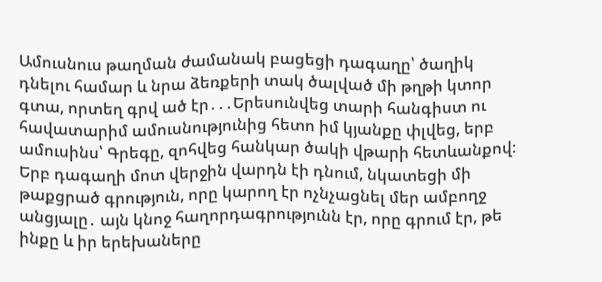Ամուսնուս թաղման ժամանակ բացեցի դագաղը՝ ծաղիկ դնելու համար և նրա ձեռքերի տակ ծալված մի թղթի կտոր գտա, որտեղ գրվ ած էր․․․Երեսունվեց տարի հանգիստ ու հավատարիմ ամուսնությունից հետո իմ կյանքը փլվեց, երբ ամուսինս՝ Գրեգը, զոհվեց հանկար ծակի վթարի հետևանքով։ Երբ դագաղի մոտ վերջին վարդն էի դնում, նկատեցի մի թաքցրած գրություն, որը կարող էր ոչնչացնել մեր ամբողջ անցյալը․ այն կնոջ հաղորդագրությունն էր, որը գրում էր, թե ինքը և իր երեխաները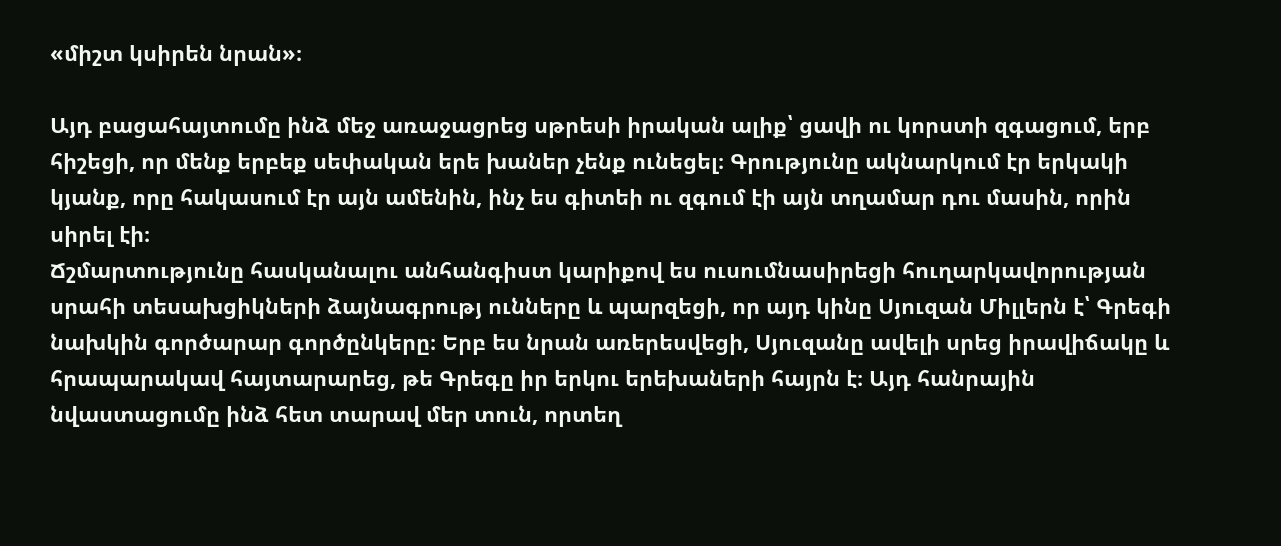«միշտ կսիրեն նրան»։

Այդ բացահայտումը ինձ մեջ առաջացրեց սթրեսի իրական ալիք՝ ցավի ու կորստի զգացում, երբ հիշեցի, որ մենք երբեք սեփական երե խաներ չենք ունեցել։ Գրությունը ակնարկում էր երկակի կյանք, որը հակասում էր այն ամենին, ինչ ես գիտեի ու զգում էի այն տղամար դու մասին, որին սիրել էի։
Ճշմարտությունը հասկանալու անհանգիստ կարիքով ես ուսումնասիրեցի հուղարկավորության սրահի տեսախցիկների ձայնագրությ ունները և պարզեցի, որ այդ կինը Սյուզան Միլլերն է՝ Գրեգի նախկին գործարար գործընկերը։ Երբ ես նրան առերեսվեցի, Սյուզանը ավելի սրեց իրավիճակը և հրապարակավ հայտարարեց, թե Գրեգը իր երկու երեխաների հայրն է։ Այդ հանրային նվաստացումը ինձ հետ տարավ մեր տուն, որտեղ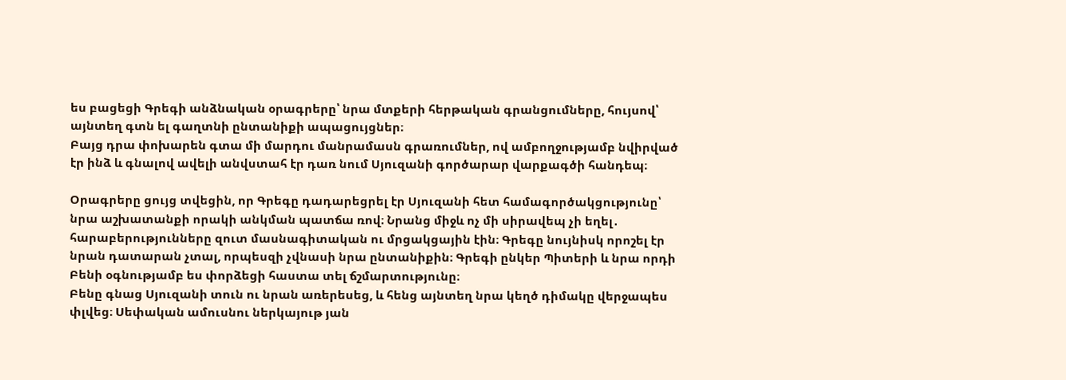ես բացեցի Գրեգի անձնական օրագրերը՝ նրա մտքերի հերթական գրանցումները, հույսով՝ այնտեղ գտն ել գաղտնի ընտանիքի ապացույցներ։
Բայց դրա փոխարեն գտա մի մարդու մանրամասն գրառումներ, ով ամբողջությամբ նվիրված էր ինձ և գնալով ավելի անվստահ էր դառ նում Սյուզանի գործարար վարքագծի հանդեպ։

Օրագրերը ցույց տվեցին, որ Գրեգը դադարեցրել էր Սյուզանի հետ համագործակցությունը՝ նրա աշխատանքի որակի անկման պատճա ռով։ Նրանց միջև ոչ մի սիրավեպ չի եղել․ հարաբերությունները զուտ մասնագիտական ու մրցակցային էին։ Գրեգը նույնիսկ որոշել էր նրան դատարան չտալ, որպեսզի չվնասի նրա ընտանիքին։ Գրեգի ընկեր Պիտերի և նրա որդի Բենի օգնությամբ ես փորձեցի հաստա տել ճշմարտությունը։
Բենը գնաց Սյուզանի տուն ու նրան առերեսեց, և հենց այնտեղ նրա կեղծ դիմակը վերջապես փլվեց։ Սեփական ամուսնու ներկայութ յան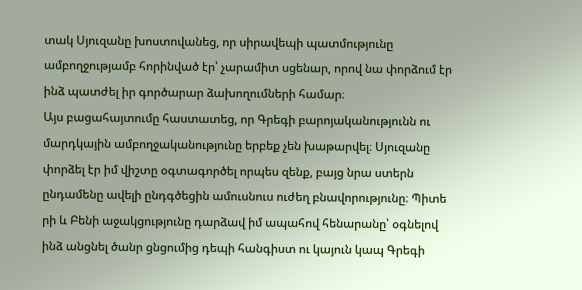տակ Սյուզանը խոստովանեց, որ սիրավեպի պատմությունը ամբողջությամբ հորինված էր՝ չարամիտ սցենար, որով նա փորձում էր ինձ պատժել իր գործարար ձախողումների համար։
Այս բացահայտումը հաստատեց, որ Գրեգի բարոյականությունն ու մարդկային ամբողջականությունը երբեք չեն խաթարվել։ Սյուզանը փորձել էր իմ վիշտը օգտագործել որպես զենք, բայց նրա ստերն ընդամենը ավելի ընդգծեցին ամուսնուս ուժեղ բնավորությունը։ Պիտե րի և Բենի աջակցությունը դարձավ իմ ապահով հենարանը՝ օգնելով ինձ անցնել ծանր ցնցումից դեպի հանգիստ ու կայուն կապ Գրեգի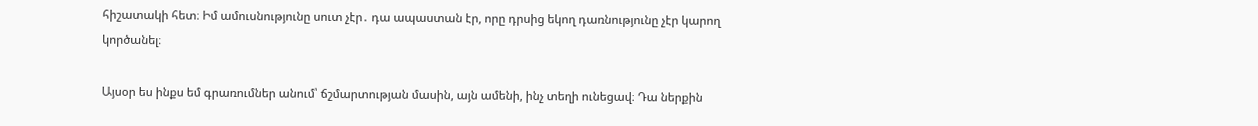հիշատակի հետ։ Իմ ամուսնությունը սուտ չէր․ դա ապաստան էր, որը դրսից եկող դառնությունը չէր կարող կործանել։

Այսօր ես ինքս եմ գրառումներ անում՝ ճշմարտության մասին, այն ամենի, ինչ տեղի ունեցավ։ Դա ներքին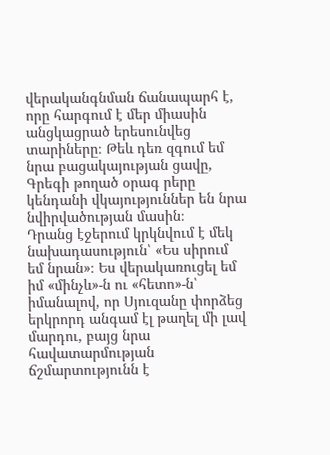վերականգնման ճանապարհ է, որը հարգում է մեր միասին անցկացրած երեսունվեց տարիները։ Թեև դեռ զգում եմ նրա բացակայության ցավը, Գրեգի թողած օրագ րերը կենդանի վկայություններ են նրա նվիրվածության մասին։
Դրանց էջերում կրկնվում է մեկ նախադասություն՝ «Ես սիրում եմ նրան»։ Ես վերակառուցել եմ իմ «մինչև»-ն ու «հետո»-ն՝ իմանալով, որ Սյուզանը փորձեց երկրորդ անգամ էլ թաղել մի լավ մարդու, բայց նրա հավատարմության ճշմարտությունն է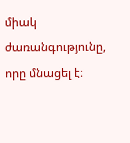միակ ժառանգությունը, որը մնացել է։